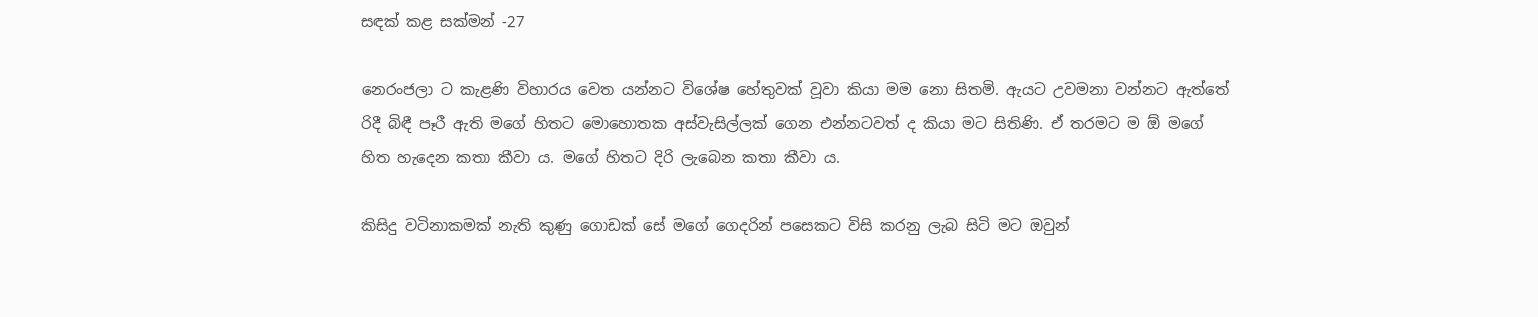සඳක් කළ සක්මන් -27

නෙරංජලා ට කැළණි විහාරය වෙත යන්නට විශේෂ හේතුවක් වූවා කියා මම නො සිතමි. ඇයට උවමනා වන්නට ඇත්තේ රිදී බිඳී පෑරී ඇති මගේ හිතට මොහොතක අස්වැසිල්ලක් ගෙන එන්නටවත් ද කියා මට සිතිණි. ඒ තරමට ම ඕ මගේ හිත හැදෙන කතා කීවා ය. මගේ හිතට දිරි ලැබෙන කතා කීවා ය.

කිසිදු වටිනාකමක් නැති කුණු ගොඩක් සේ මගේ ගෙදරින් පසෙකට විසි කරනු ලැබ සිටි මට ඔවුන්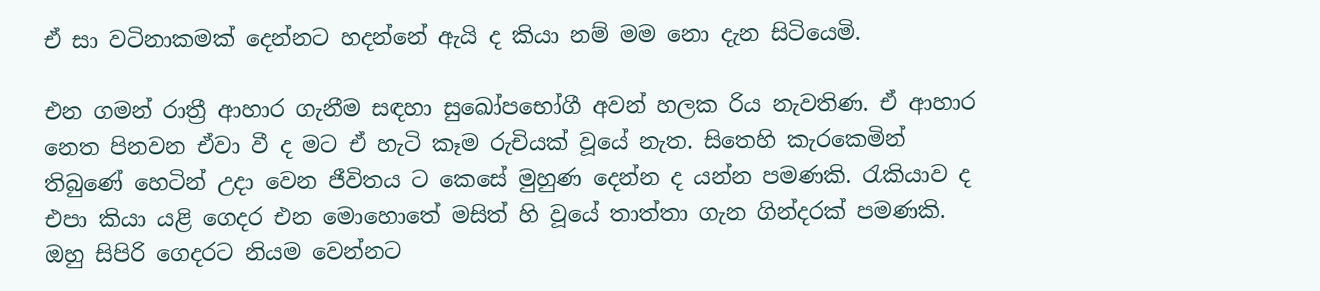ඒ සා වටිනාකමක් දෙන්නට හදන්නේ ඇයි ද කියා නම් මම නො දැන සිටියෙමි.

එන ගමන් රාත්‍රී ආහාර ගැනීම සඳහා සුඛෝපභෝගී අවන් හලක රිය නැවතිණ. ඒ ආහාර නෙත පිනවන ඒවා වී ද මට ඒ හැටි කෑම රුචියක් වූයේ නැත. සිතෙහි කැරකෙමින් තිබුණේ හෙටින් උදා වෙන ජීවිතය ට කෙසේ මුහුණ දෙන්න ද යන්න පමණකි. රැකියාව ද එපා කියා යළි ගෙදර එන මොහොතේ මසිත් හි වූයේ තාත්තා ගැන ගින්දරක් පමණකි. ඔහු සිපිරි ගෙදරට නියම වෙන්නට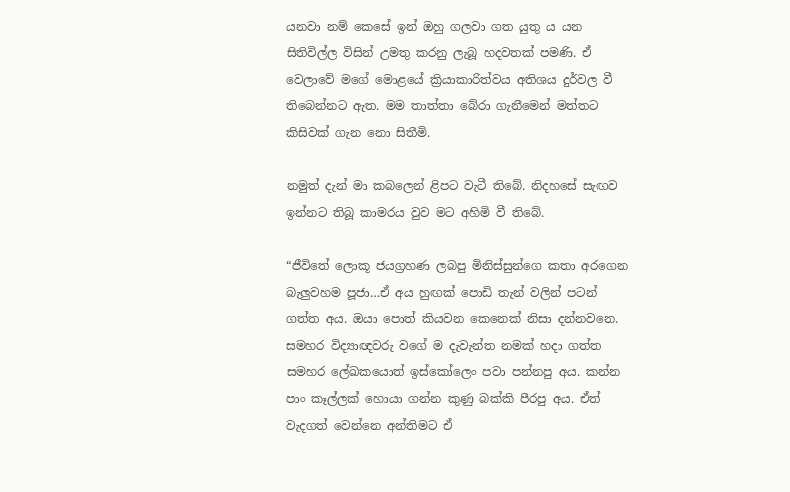යනවා නම් කෙසේ ඉන් ඔහු ගලවා ගත යුතු ය යන සිතිවිල්ල විසින් උමතු කරනු ලැබූ හදවතක් පමණි. ඒ වෙලාවේ මගේ මොළයේ ක්‍රියාකාරිත්වය අතිශය දුර්වල වී තිබෙන්නට ඇත. මම තාත්තා බේරා ගැනීමෙන් මත්තට කිසිවක් ගැන නො සිතීමි.

නමුත් දැන් මා කබලෙන් ළිපට වැටී තිබේ. නිදහසේ සැඟව ඉන්නට තිබූ කාමරය වුව මට අහිමි වී තිබේ.

“ජීවිතේ ලොකූ ජයග්‍රහණ ලබපු මිනිස්සුන්ගෙ කතා අරගෙන බැලුවහම පූජා…ඒ අය හුඟක් පොඩි තැන් වලින් පටන් ගත්ත අය. ඔයා පොත් කියවන කෙනෙක් නිසා දන්නවනෙ. සමහර විද්‍යාඥවරු වගේ ම දැවැන්ත නමක් හදා ගත්ත සමහර ලේඛකයොත් ඉස්කෝලෙං පවා පන්නපු අය. කන්න පාං කෑල්ලක් හොයා ගන්න කුණු බක්කි පීරපු අය. ඒත් වැදගත් වෙන්නෙ අන්තිමට ඒ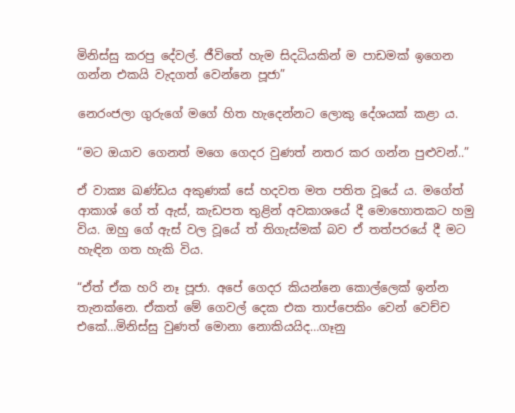මිනිස්සු කරපු දේවල්. ජීවිතේ හැම සිදධියකින් ම පාඩමක් ඉගෙන ගන්න එකයි වැදගත් වෙන්නෙ පූජා”

නෙරංජලා ගුරුගේ මගේ හිත හැදෙන්නට ලොකු දේශයක් කළා ය.

“මට ඔයාව ගෙනත් මගෙ ගෙදර වුණත් නතර කර ගන්න පුළුවන්..”

ඒ වාක්‍ය ඛණ්ඩය අකුණක් සේ හදවත මත පතිත වූයේ ය. මගේත් ආකාශ් ගේ ත් ඇස්, කැඩපත තුළින් අවකාශයේ දී මොහොතකට හමු විය. ඔහු ගේ ඇස් වල වූයේ ත් තිගැස්මක් බව ඒ තත්පරයේ දී මට හැඳින ගත හැකි විය.

“ඒත් ඒක හරි නෑ පූජා. අපේ ගෙදර කියන්නෙ කොල්ලෙක් ඉන්න තැනක්නෙ. ඒකත් මේ ගෙවල් දෙක එක තාප්පෙකිං වෙන් වෙච්ච එකේ…මිනිස්සු වුණත් මොනා නොකියයිද…ගෑනු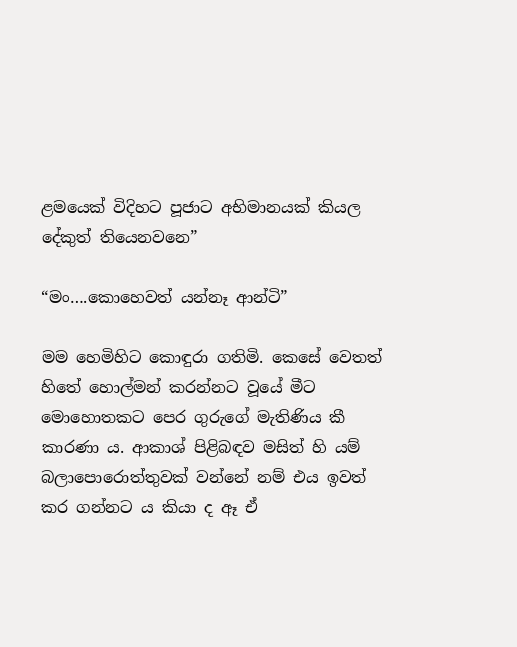ළමයෙක් විදිහට පූජාට අභිමානයක් කියල දේකුත් තියෙනවනෙ”

“මං….කොහෙවත් යන්නෑ ආන්ටි”

මම හෙමිහිට කොඳුරා ගතිමි. කෙසේ වෙතත් හිතේ හොල්මන් කරන්නට වූයේ මීට මොහොතකට පෙර ගුරුගේ මැතිණිය කී කාරණා ය. ආකාශ් පිළිබඳව මසිත් හි යම් බලාපොරොත්තුවක් වන්නේ නම් එය ඉවත් කර ගන්නට ය කියා ද ඈ ඒ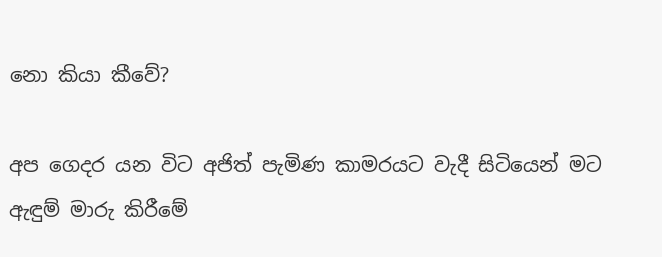නො කියා කීවේ?

අප ගෙදර යන විට අජිත් පැමිණ කාමරයට වැදී සිටියෙන් මට ඇඳුම් මාරු කිරීමේ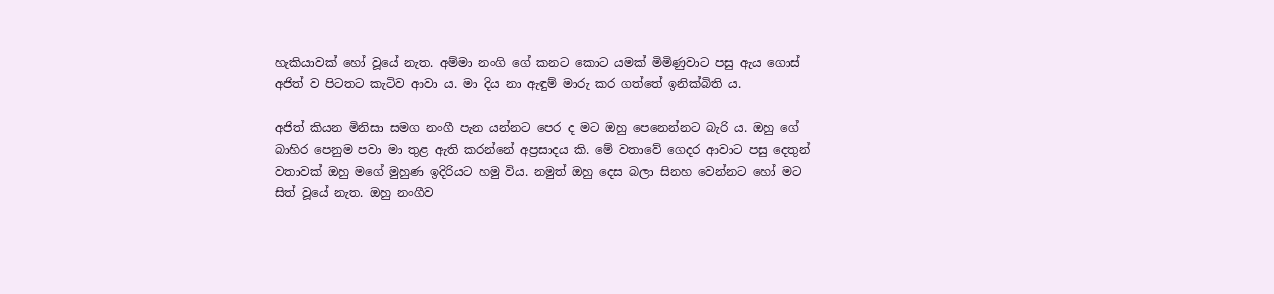හැකියාවක් හෝ වූයේ නැත. අම්මා නංගි ගේ කනට කොට යමක් මිමිණුවාට පසු ඇය ගොස් අජිත් ව පිටතට කැටිව ආවා ය. මා දිය නා ඇඳුම් මාරු කර ගත්තේ ඉනික්බිති ය.

අජිත් කියන මිනිසා සමග නංගී පැන යන්නට පෙර ද මට ඔහු පෙනෙන්නට බැරි ය. ඔහු ගේ බාහිර පෙනුම පවා මා තුළ ඇති කරන්නේ අප්‍රසාදය කි. මේ වතාවේ ගෙදර ආවාට පසු දෙතුන් වතාවක් ඔහු මගේ මුහුණ ඉදිරියට හමු විය. නමුත් ඔහු දෙස බලා සිනහ වෙන්නට හෝ මට සිත් වූයේ නැත. ඔහු නංගීව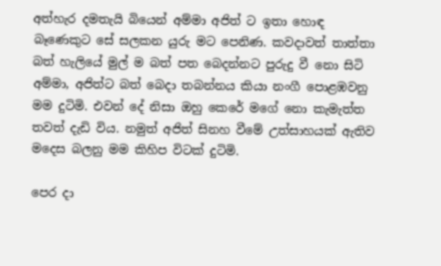අත්හැර දමතැයි බියෙන් අම්මා අජිත් ට ඉතා හොඳ බෑණෙකුට සේ සලකන යුරු මට පෙනිණ. කවදාවත් තාත්තා බත් හැලියේ මුල් ම බත් පත බෙදන්නට පුරුදු වී නො සිටි අම්මා, අජිත්ට බත් බෙදා තබන්නය කියා නංගී පොළඹවනු මම දුටිමි. එවන් දේ නිසා ඔහු කෙරේ මගේ නො කැමැත්ත තවත් දැඩි විය. නමුත් අජිත් සිනහ වීමේ උත්සාහයක් ඇතිව මදෙස බලනු මම කිහිප විටක් දුටිමි.

පෙර දා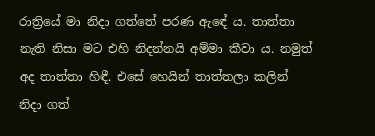රාත්‍රියේ මා නිදා ගත්තේ පරණ ඇඳේ ය. තාත්තා නැති නිසා මට එහි නිදන්නයි අම්මා කීවා ය. නමුත් අද තාත්තා හිඳී. එසේ හෙයින් තාත්තලා කලින් නිදා ගත්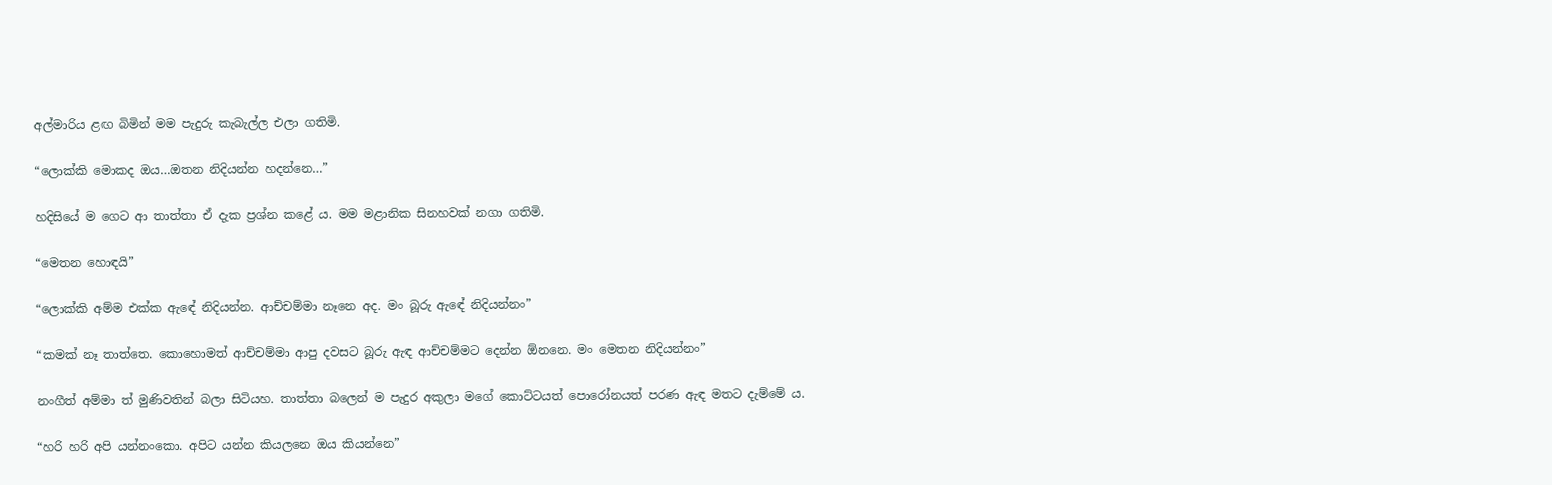අල්මාරිය ළඟ බිමින් මම පැදුරු කැබැල්ල එලා ගතිමි.

“ලොක්කි මොකද ඔය…ඔතන නිදියන්න හදන්නෙ…”

හදිසියේ ම ගෙට ආ තාත්තා ඒ දැක ප්‍රශ්න කළේ ය. මම මළානික සිනහවක් නගා ගතිමි.

“මෙතන හොඳයි”

“ලොක්කි අම්ම එක්ක ඇඳේ නිදියන්න. ආච්චම්මා නෑනෙ අද. මං බූරු ඇඳේ නිදියන්නං”

“කමක් නෑ තාත්තෙ. කොහොමත් ආච්චම්මා ආපු දවසට බූරු ඇඳ ආච්චම්මට දෙන්න ඕනනෙ. මං මෙතන නිදියන්නං”

නංගීත් අම්මා ත් මුණිවතින් බලා සිටියහ. තාත්තා බලෙන් ම පැදුර අකුලා මගේ කොට්ටයත් පොරෝනයත් පරණ ඇඳ මතට දැම්මේ ය.

“හරි හරි අපි යන්නංකො. අපිට යන්න කියලනෙ ඔය කියන්නෙ”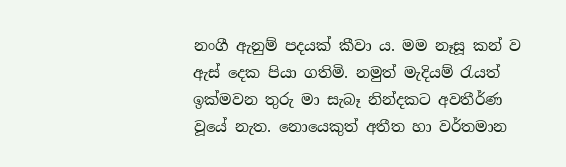නංගී ඇනුම් පදයක් කීවා ය. මම නෑසූ කන් ව ඇස් දෙක පියා ගතිමි. නමුත් මැදියම් රැයත් ඉක්මවන තුරු මා සැබෑ නින්දකට අවතීර්ණ වූයේ නැත. නොයෙකුත් අතීත හා වර්තමාන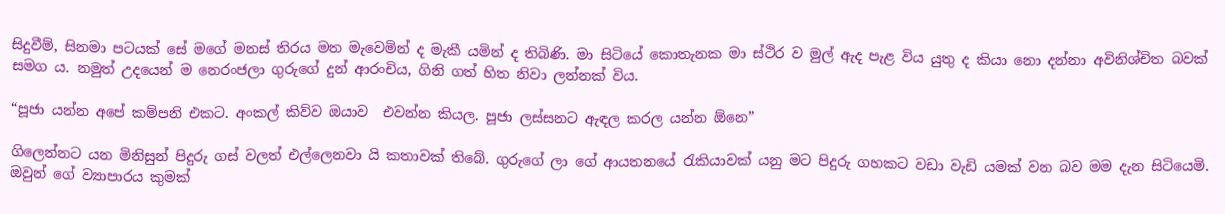සිදුවීම්, සිනමා පටයක් සේ මගේ මනස් තිරය මත මැවෙමින් ද මැකී යමින් ද තිබිණි. මා සිටියේ කොතැනක මා ස්ථිර ව මුල් ඇද පැළ විය යුතු ද කියා නො දන්නා අවිනිශ්චිත බවක් සමග ය. නමුත් උදයෙන් ම නෙරංජලා ගුරුගේ දුන් ආරංචිය, ගිනි ගත් හිත නිවා ලන්නක් විය.

“පූජා යන්න අපේ කම්පනි එකට. අංකල් කිව්ව ඔයාව  එවන්න කියල. පූජා ලස්සනට ඇඳල කරල යන්න ඕනෙ”

ගිලෙන්නට යන මිනිසුන් පිදුරු ගස් වලත් එල්ලෙනවා යි කතාවක් තිබේ. ගුරුගේ ලා ගේ ආයතනයේ රැකියාවක් යනු මට පිදුරු ගහකට වඩා වැඩි යමක් වන බව මම දැන සිටියෙමි. ඔවුන් ගේ ව්‍යාපාරය කුමක්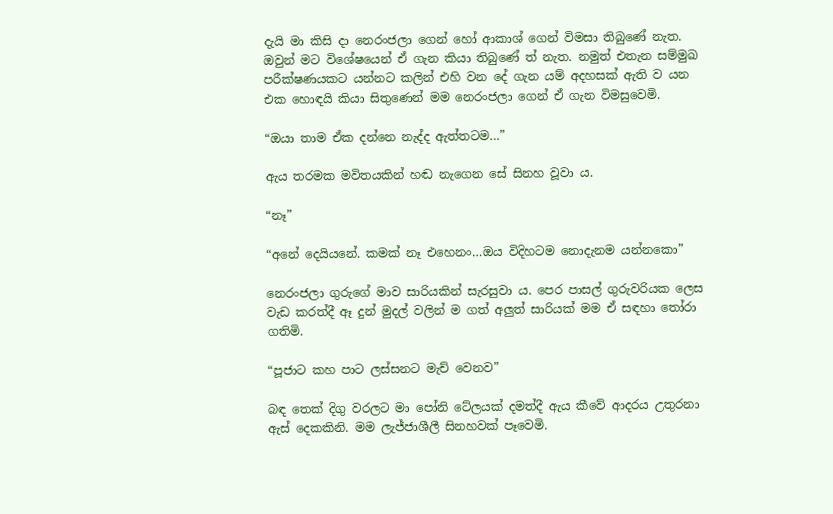දැයි මා කිසි දා නෙරංජලා ගෙන් හෝ ආකාශ් ගෙන් විමසා තිබුණේ නැත. ඔවුන් මට විශේෂයෙන් ඒ ගැන කියා තිබුණේ ත් නැත. නමුත් එතැන සම්මුඛ පරීක්ෂණයකට යන්නට කලින් එහි වන දේ ගැන යම් අදහසක් ඇති ව යන එක හොඳයි කියා සිතුණෙන් මම නෙරංජලා ගෙන් ඒ ගැන විමසුවෙමි.

“ඔයා තාම ඒක දන්නෙ නැද්ද ඇත්තටම…”

ඇය තරමක මවිතයකින් හඬ නැගෙන සේ සිනහ වූවා ය.

“නෑ”

“අනේ දෙයියනේ. කමක් නෑ එහෙනං…ඔය විදිහටම නොදැනම යන්නකො”

නෙරංජලා ගුරුගේ මාව සාරියකින් සැරසුවා ය. පෙර පාසල් ගුරුවරියක ලෙස වැඩ කරත්දී ඈ දුන් මුදල් වලින් ම ගත් අලුත් සාරියක් මම ඒ සඳහා තෝරා ගතිමි.

“පූජාට කහ පාට ලස්සනට මැච් වෙනව”

බඳ තෙක් දිගු වරලට මා පෝනි ටේලයක් දමත්දී ඇය කීවේ ආදරය උතුරනා ඇස් දෙකකිනි. මම ලැජ්ජාශීලී සිනහවක් පෑවෙමි.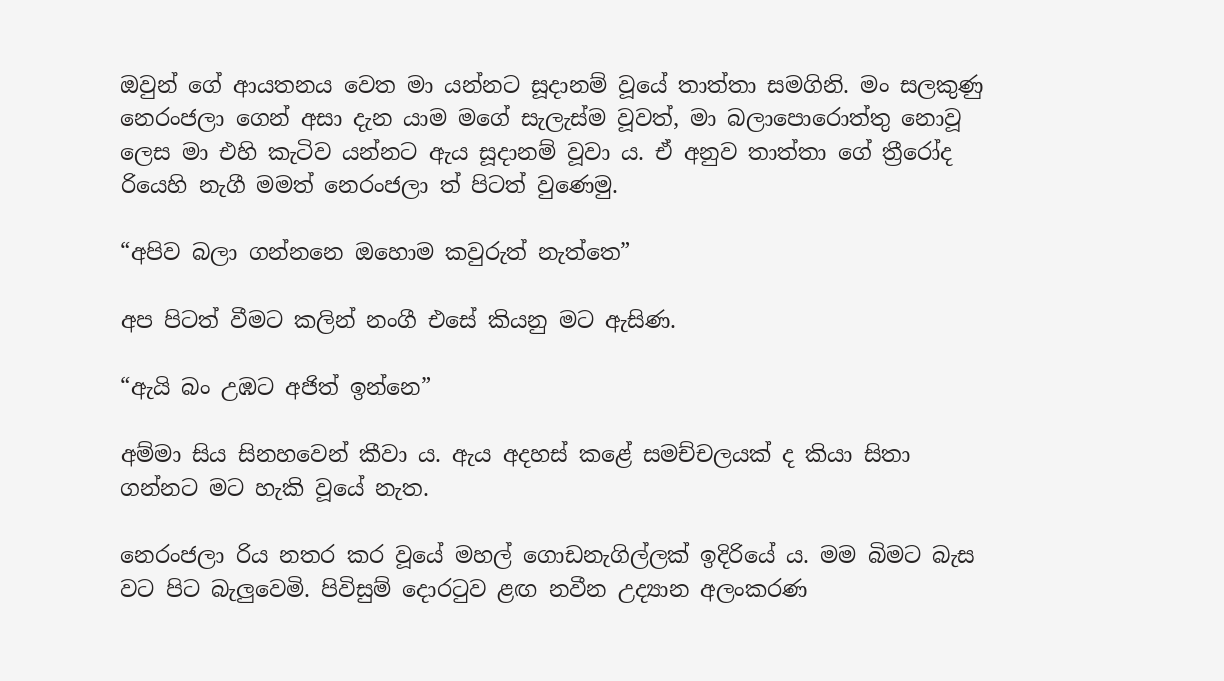ඔවුන් ගේ ආයතනය වෙත මා යන්නට සූදානම් වූයේ තාත්තා සමගිනි. මං සලකුණු නෙරංජලා ගෙන් අසා දැන යාම මගේ සැලැස්ම වූවත්, මා බලාපොරොත්තු නොවූ ලෙස මා එහි කැටිව යන්නට ඇය සූදානම් වූවා ය. ඒ අනුව තාත්තා ගේ ත්‍රීරෝද රියෙහි නැගී මමත් නෙරංජලා ත් පිටත් වුණෙමු.

“අපිව බලා ගන්නනෙ ඔහොම කවුරුත් නැත්තෙ”

අප පිටත් වීමට කලින් නංගී එසේ කියනු මට ඇසිණ.

“ඇයි බං උඹට අජිත් ඉන්නෙ”

අම්මා සිය සිනහවෙන් කීවා ය. ඇය අදහස් කළේ සමච්චලයක් ද කියා සිතා ගන්නට මට හැකි වූයේ නැත.

නෙරංජලා රිය නතර කර වූයේ මහල් ගොඩනැගිල්ලක් ඉදිරියේ ය. මම බිමට බැස වට පිට බැලුවෙමි. පිවිසුම් දොරටුව ළඟ නවීන උද්‍යාන අලංකරණ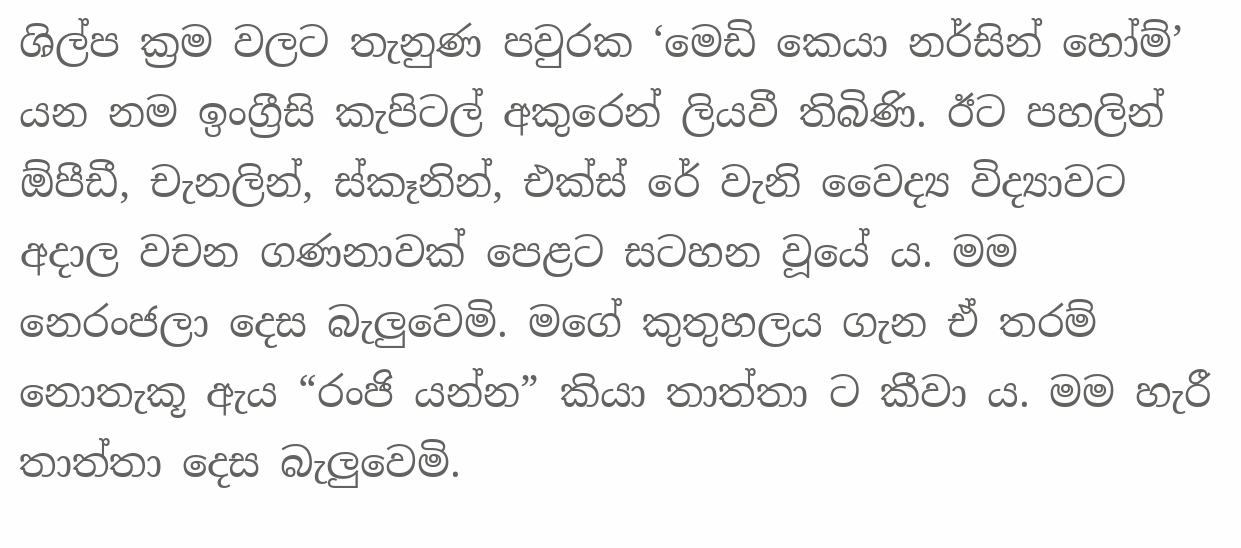ශිල්ප ක්‍රම වලට තැනුණ පවුරක ‘මෙඩි කෙයා නර්සින් හෝම්’ යන නම ඉංග්‍රීසි කැපිටල් අකුරෙන් ලියවී තිබිණි. ඊට පහලින් ඕපීඩී, චැනලින්, ස්කෑනින්, එක්ස් රේ වැනි වෛද්‍ය විද්‍යාවට අදාල වචන ගණනාවක් පෙළට සටහන වූයේ ය. මම නෙරංජලා දෙස බැලුවෙමි. මගේ කුතුහලය ගැන ඒ තරම් නොතැකූ ඇය “රංජි යන්න” කියා තාත්තා ට කීවා ය. මම හැරී තාත්තා දෙස බැලුවෙමි.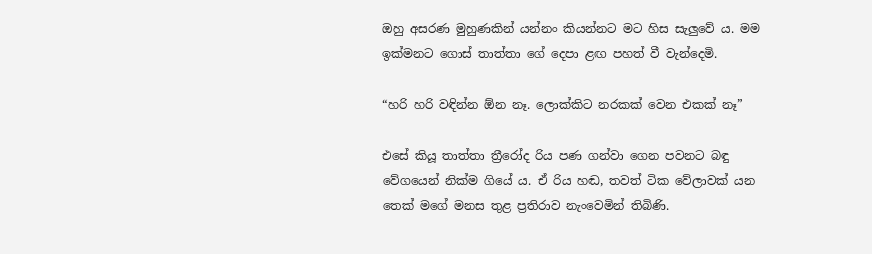ඔහු අසරණ මුහුණකින් යන්නං කියන්නට මට හිස සැලුවේ ය. මම ඉක්මනට ගොස් තාත්තා ගේ දෙපා ළඟ පහත් වී වැන්දෙමි.

“හරි හරි වඳින්න ඕන නෑ. ලොක්කිට නරකක් වෙන එකක් නෑ”

එසේ කියූ තාත්තා ත්‍රීරෝද රිය පණ ගන්වා ගෙන පවනට බඳු වේගයෙන් නික්ම ගියේ ය. ඒ රිය හඬ, තවත් ටික වේලාවක් යන තෙක් මගේ මනස තුළ ප්‍රතිරාව නැංවෙමින් තිබිණි.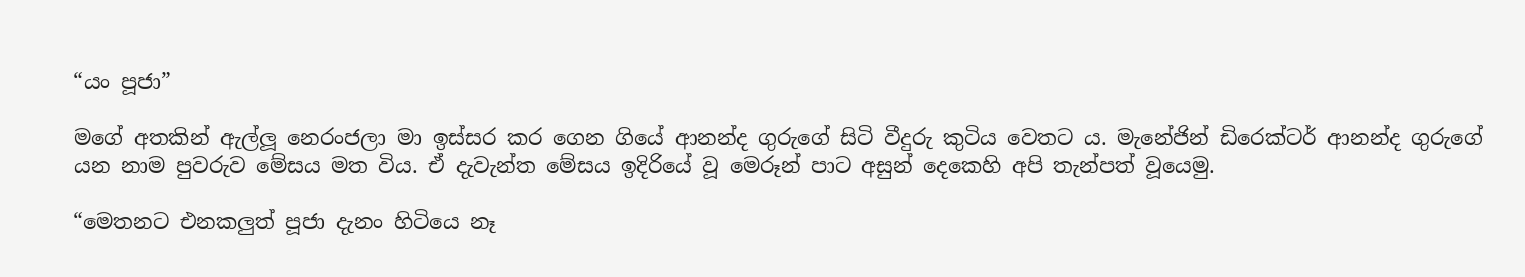“යං පූජා”

මගේ අතකින් ඇල්ලූ නෙරංජලා මා ඉස්සර කර ගෙන ගියේ ආනන්ද ගුරුගේ සිටි වීදුරු කුටිය වෙතට ය. මැනේජින් ඩිරෙක්ටර් ආනන්ද ගුරුගේ යන නාම පුවරුව මේසය මත විය. ඒ දැවැන්ත මේසය ඉදිරියේ වූ මෙරූන් පාට අසුන් දෙකෙහි අපි තැන්පත් වූයෙමු.

“මෙතනට එනකලුත් පූජා දැනං හිටියෙ නෑ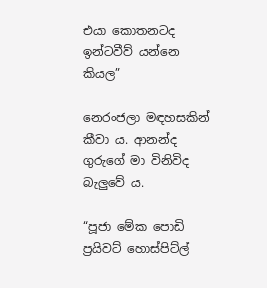එයා කොතනටද ඉන්ටවීව් යන්නෙ කියල”

නෙරංජලා මඳහසකින් කීවා ය. ආනන්ද ගුරුගේ මා විනිවිද බැලුවේ ය.

“පූජා මේක පොඩි ප්‍රයිවට් හොස්පිට්ල්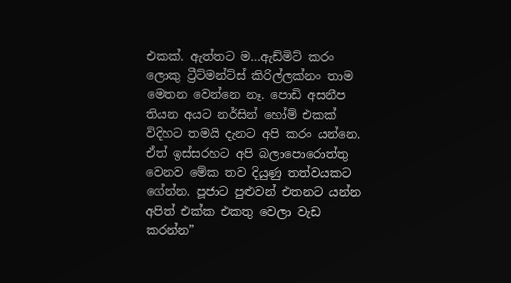එකක්. ඇත්තට ම…ඇඩ්මිට් කරං ලොකු ට්‍රීට්මන්ට්ස් කිරිල්ලක්නං තාම මෙතන වෙන්නෙ නෑ. පොඩි අසනීප තියන අයට නර්සින් හෝම් එකක් විදිහට තමයි දැනට අපි කරං යන්නෙ. ඒත් ඉස්සරහට අපි බලාපොරොත්තු වෙනව මේක තව දියුණු තත්වයකට ගේන්න. පූජාට පුළුවන් එතනට යන්න අපිත් එක්ක එකතු වෙලා වැඩ කරන්න”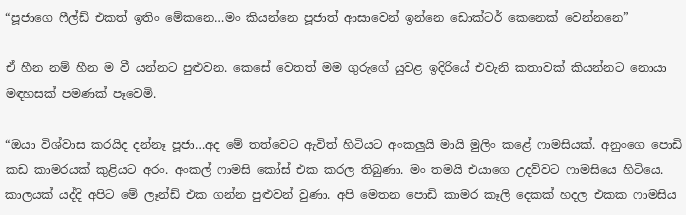“පූජාගෙ ෆීල්ඩ් එකත් ඉතිං මේකනෙ…මං කියන්නෙ පූජාත් ආසාවෙන් ඉන්නෙ ඩොක්ටර් කෙනෙක් වෙන්නනෙ”

ඒ හීන නම් හීන ම වී යන්නට පුළුවන. කෙසේ වෙතත් මම ගුරුගේ යුවළ ඉදිරියේ එවැනි කතාවක් කියන්නට නොයා මඳහසක් පමණක් පෑවෙමි.

“ඔයා විශ්වාස කරයිද දන්නෑ පූජා…අද මේ තත්වෙට ඇවිත් හිටියට අංකලුයි මායි මුලිං කළේ ෆාමසියක්. අනුංගෙ පොඩි කඩ කාමරයක් කුළියට අරං. අංකල් ෆාමසි කෝස් එක කරල තිබුණා. මං තමයි එයාගෙ උදව්වට ෆාමසියෙ හිටියෙ. කාලයක් යද්දි අපිට මේ ලෑන්ඩ් එක ගන්න පුළුවන් වුණා. අපි මෙතන පොඩි කාමර කෑලි දෙකක් හදල එකක ෆාමසිය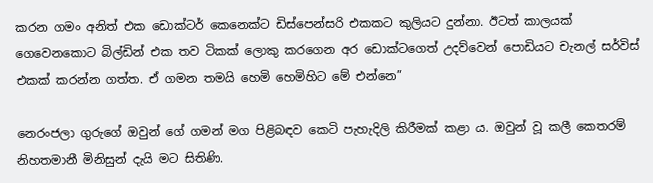කරන ගමං අනිත් එක ඩොක්ටර් කෙනෙක්ට ඩිස්පෙන්සරි එකකට කුලියට දුන්නා. ඊටත් කාලයක් ගෙවෙනකොට බිල්ඩින් එක තව ටිකක් ලොකු කරගෙන අර ඩොක්ටගෙත් උදව්වෙන් පොඩියට චැනල් සර්විස් එකක් කරන්න ගත්ත. ඒ ගමන තමයි හෙමි හෙමිහිට මේ එන්නෙ”

නෙරංජලා ගුරුගේ ඔවුන් ගේ ගමන් මග පිළිබඳව කෙටි පැහැදිලි කිරීමක් කළා ය. ඔවුන් වූ කලී කෙතරම් නිහතමානී මිනිසුන් දැයි මට සිතිණි.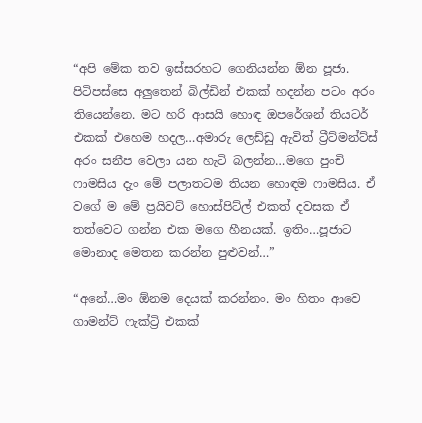“අපි මේක තව ඉස්සරහට ගෙනියන්න ඕන පූජා. පිටිපස්සෙ අලුතෙන් බිල්ඩින් එකක් හදන්න පටං අරං තියෙන්නෙ. මට හරි ආසයි හොඳ ඔපරේශන් තියටර් එකක් එහෙම හදල…අමාරු ලෙඩ්ඩු ඇවිත් ට්‍රීට්මන්ට්ස් අරං සනීප වෙලා යන හැටි බලන්න…මගෙ පුංචි ෆාමසිය දැං මේ පලාතටම තියන හොඳම ෆාමසිය. ඒ වගේ ම මේ ප්‍රයිවට් හොස්පිට්ල් එකත් දවසක ඒ තත්වෙට ගන්න එක මගෙ හීනයක්. ඉතිං…පූජාට මොනාද මෙතන කරන්න පුළුවන්…”

“අනේ…මං ඕනම දෙයක් කරන්නං. මං හිතං ආවෙ ගාමන්ට් ෆැක්ට්‍රි එකක්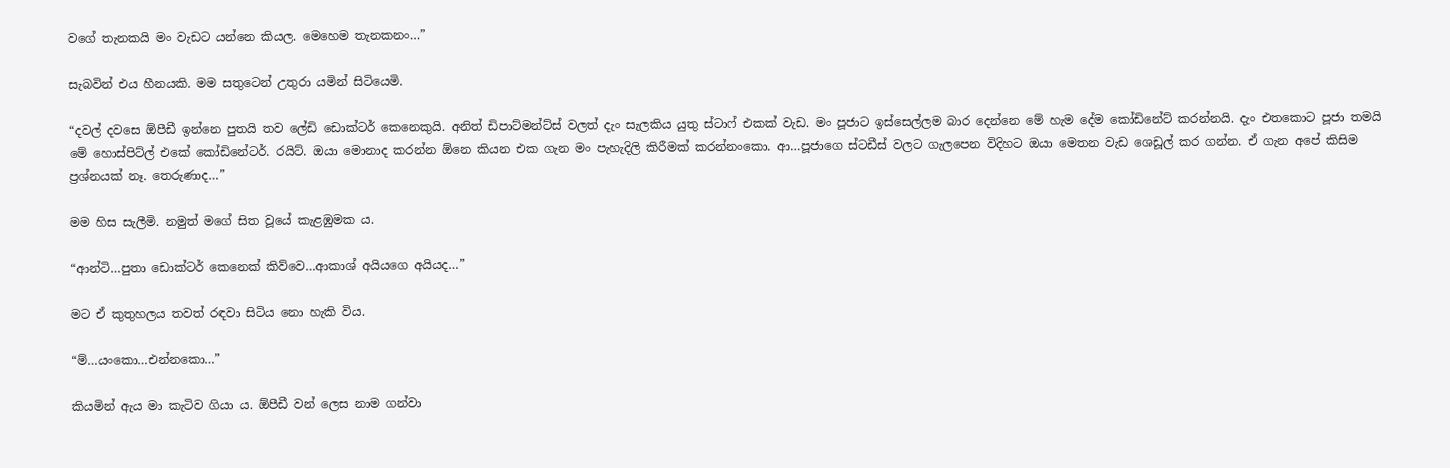වගේ තැනකයි මං වැඩට යන්නෙ කියල. මෙහෙම තැනකනං…”

සැබවින් එය හීනයකි. මම සතුටෙන් උතුරා යමින් සිටියෙමි.

“දවල් දවසෙ ඕපීඩී ඉන්නෙ පුතයි තව ලේඩි ඩොක්ටර් කෙනෙකුයි. අනිත් ඩිපාට්මන්ට්ස් වලත් දැං සැලකිය යුතු ස්ටාෆ් එකක් වැඩ. මං පූජාට ඉස්සෙල්ලම බාර දෙන්නෙ මේ හැම දේම කෝඩිනේට් කරන්නයි. දැං එතකොට පූජා තමයි මේ හොස්පිට්ල් එකේ කෝඩිනේටර්. රයිට්. ඔයා මොනාද කරන්න ඕනෙ කියන එක ගැන මං පැහැදිලි කිරීමක් කරන්නංකො. ආ…පූජාගෙ ස්ටඩීස් වලට ගැලපෙන විදිහට ඔයා මෙතන වැඩ ශෙඩූල් කර ගන්න. ඒ ගැන අපේ කිසිම ප්‍රශ්නයක් නෑ. තෙරුණාද…”

මම හිස සැලීමි. නමුත් මගේ සිත වූයේ කැළඹුමක ය.

“ආන්ටි…පුතා ඩොක්ටර් කෙනෙක් කිව්වෙ…ආකාශ් අයියගෙ අයියද…”

මට ඒ කුතුහලය තවත් රඳවා සිටිය නො හැකි විය.

“ම්…යංකො…එන්නකො…”

කියමින් ඇය මා කැටිව ගියා ය. ඕපීඩී වන් ලෙස නාම ගන්වා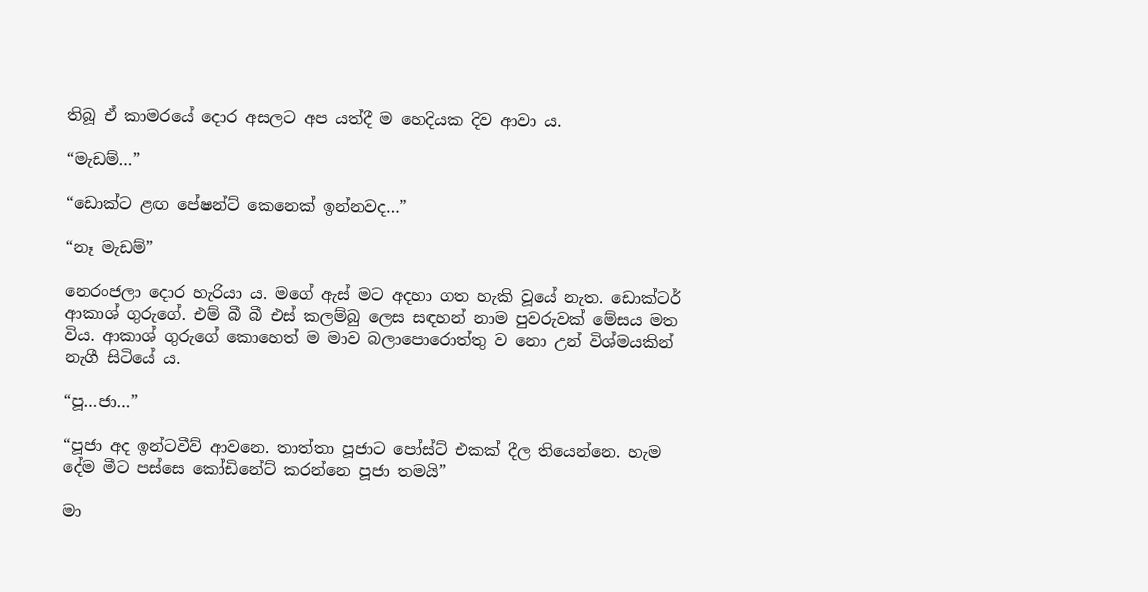තිබූ ඒ කාමරයේ දොර අසලට අප යත්දී ම හෙදියක දිව ආවා ය.

“මැඩම්…”

“ඩොක්ට ළඟ පේෂන්ට් කෙනෙක් ඉන්නවද…”

“නෑ මැඩම්”

නෙරංජලා දොර හැරියා ය. මගේ ඇස් මට අදහා ගත හැකි වූයේ නැත. ඩොක්ටර් ආකාශ් ගුරුගේ. එම් බී බී එස් කලම්බු ලෙස සඳහන් නාම පුවරුවක් මේසය මත විය. ආකාශ් ගුරුගේ කොහෙත් ම මාව බලාපොරොත්තු ව නො උන් විශ්මයකින් නැගී සිටියේ ය.

“පූ…ජා…”

“පූජා අද ඉන්ටවීව් ආවනෙ. තාත්තා පූජාට පෝස්ට් එකක් දීල තියෙන්නෙ. හැම දේම මීට පස්සෙ කෝඩිනේට් කරන්නෙ පූජා තමයි”

මා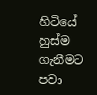හිටියේ හුස්ම ගැනීමට පවා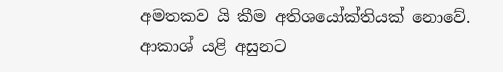අමතකව යි කීම අතිශයෝක්තියක් නොවේ. ආකාශ් යළි අසුනට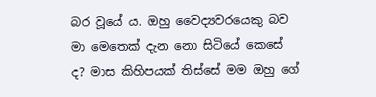බර වූයේ ය. ඔහු වෛද්‍යවරයෙකු බව මා මෙතෙක් දැන නො සිටියේ කෙසේ ද? මාස කිහිපයක් තිස්සේ මම ඔහු ගේ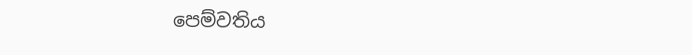පෙම්වතිය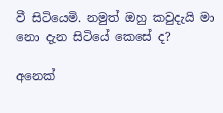වී සිටියෙමි. නමුත් ඔහු කවුදැයි මා නො දැන සිටියේ කෙසේ ද?

අනෙක්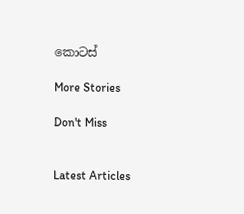කොටස්

More Stories

Don't Miss


Latest Articles